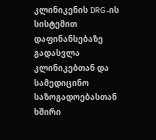კლინიკენის DRG-ის სისტემით დაფინანსებაზე გადასვლა კლინიკებთან და სამედიცინო საზოგადოებასთან ხშირი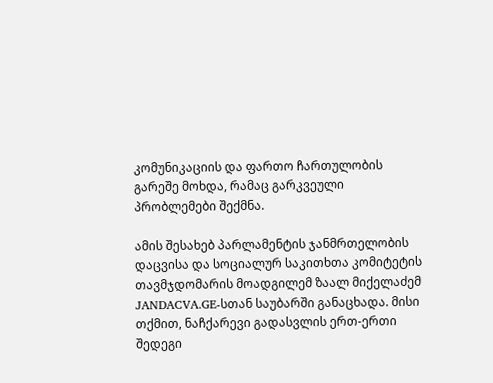კომუნიკაციის და ფართო ჩართულობის გარეშე მოხდა, რამაც გარკვეული პრობლემები შექმნა.

ამის შესახებ პარლამენტის ჯანმრთელობის დაცვისა და სოციალურ საკითხთა კომიტეტის თავმჯდომარის მოადგილემ ზაალ მიქელაძემ JANDACVA.GE-სთან საუბარში განაცხადა. მისი თქმით, ნაჩქარევი გადასვლის ერთ-ერთი შედეგი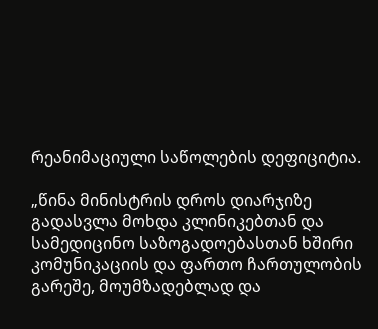რეანიმაციული საწოლების დეფიციტია.

„წინა მინისტრის დროს დიარჯიზე გადასვლა მოხდა კლინიკებთან და სამედიცინო საზოგადოებასთან ხშირი კომუნიკაციის და ფართო ჩართულობის გარეშე, მოუმზადებლად და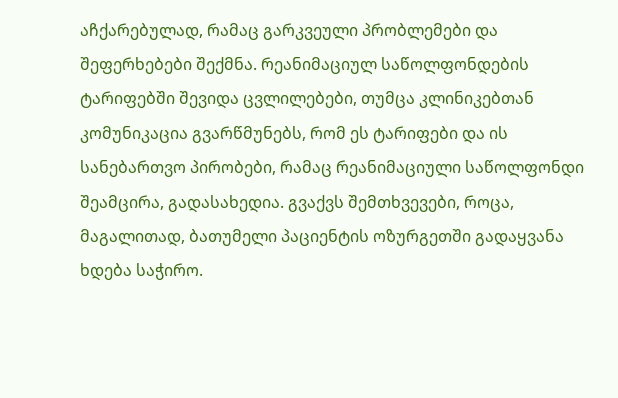აჩქარებულად, რამაც გარკვეული პრობლემები და შეფერხებები შექმნა. რეანიმაციულ საწოლფონდების ტარიფებში შევიდა ცვლილებები, თუმცა კლინიკებთან კომუნიკაცია გვარწმუნებს, რომ ეს ტარიფები და ის სანებართვო პირობები, რამაც რეანიმაციული საწოლფონდი შეამცირა, გადასახედია. გვაქვს შემთხვევები, როცა, მაგალითად, ბათუმელი პაციენტის ოზურგეთში გადაყვანა ხდება საჭირო.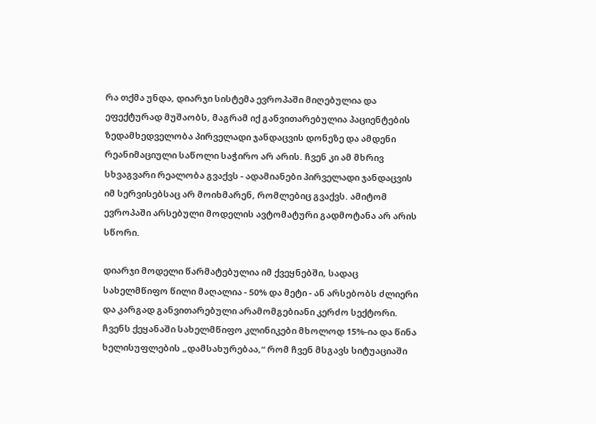რა თქმა უნდა, დიარჯი სისტემა ევროპაში მიღებულია და ეფექტურად მუშაობს, მაგრამ იქ განვითარებულია პაციენტების ზედამხედველობა პირველადი ჯანდაცვის დონეზე და ამდენი რეანიმაციული საწოლი საჭირო არ არის. ჩვენ კი ამ მხრივ სხვაგვარი რეალობა გვაქვს - ადამიანები პირველადი ჯანდაცვის იმ სერვისებსაც არ მოიხმარენ, რომლებიც გვაქვს. ამიტომ ევროპაში არსებული მოდელის ავტომატური გადმოტანა არ არის სწორი.

დიარჯი მოდელი წარმატებულია იმ ქვეყნებში, სადაც სახელმწიფო წილი მაღალია - 50% და მეტი - ან არსებობს ძლიერი და კარგად განვითარებული არამომგებიანი კერძო სექტორი. ჩვენს ქეყანაში სახელმწიფო კლინიკები მხოლოდ 15%-ია და წინა ხელისუფლების „დამსახურებაა,“ რომ ჩვენ მსგავს სიტუაციაში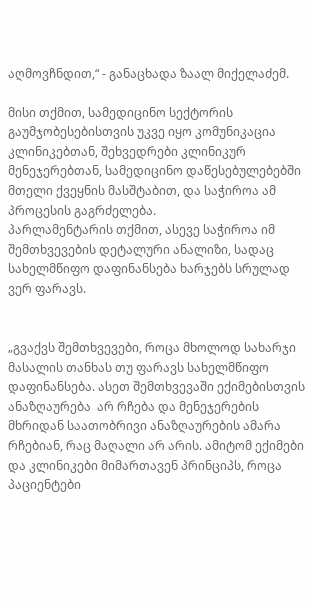აღმოვჩნდით,“ - განაცხადა ზაალ მიქელაძემ.

მისი თქმით, სამედიცინო სექტორის გაუმჯობესებისთვის უკვე იყო კომუნიკაცია კლინიკებთან, შეხვედრები კლინიკურ მენეჯერებთან, სამედიცინო დაწესებულებებში მთელი ქვეყნის მასშტაბით, და საჭიროა ამ პროცესის გაგრძელება.
პარლამენტარის თქმით, ასევე საჭიროა იმ შემთხვევების დეტალური ანალიზი, სადაც სახელმწიფო დაფინანსება ხარჯებს სრულად ვერ ფარავს.


„გვაქვს შემთხვევები, როცა მხოლოდ სახარჯი მასალის თანხას თუ ფარავს სახელმწიფო დაფინანსება. ასეთ შემთხვევაში ექიმებისთვის ანაზღაურება  არ რჩება და მენეჯერების მხრიდან საათობრივი ანაზღაურების ამარა რჩებიან, რაც მაღალი არ არის. ამიტომ ექიმები და კლინიკები მიმართავენ პრინციპს, როცა პაციენტები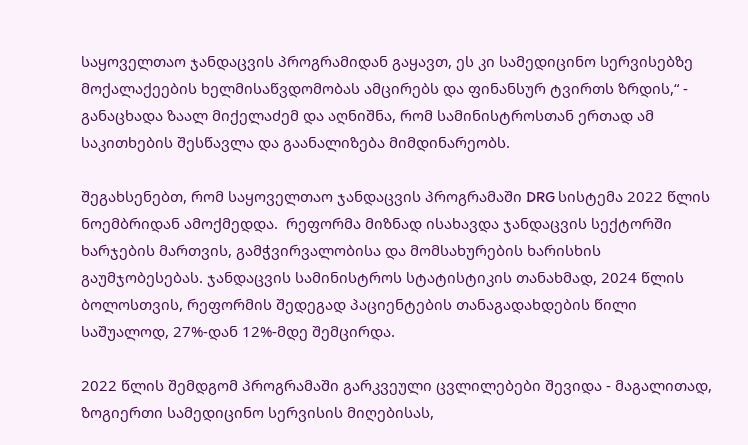საყოველთაო ჯანდაცვის პროგრამიდან გაყავთ, ეს კი სამედიცინო სერვისებზე  მოქალაქეების ხელმისაწვდომობას ამცირებს და ფინანსურ ტვირთს ზრდის,“ - განაცხადა ზაალ მიქელაძემ და აღნიშნა, რომ სამინისტროსთან ერთად ამ საკითხების შესწავლა და გაანალიზება მიმდინარეობს.

შეგახსენებთ, რომ საყოველთაო ჯანდაცვის პროგრამაში DRG სისტემა 2022 წლის ნოემბრიდან ამოქმედდა.  რეფორმა მიზნად ისახავდა ჯანდაცვის სექტორში ხარჯების მართვის, გამჭვირვალობისა და მომსახურების ხარისხის გაუმჯობესებას. ჯანდაცვის სამინისტროს სტატისტიკის თანახმად, 2024 წლის ბოლოსთვის, რეფორმის შედეგად პაციენტების თანაგადახდების წილი საშუალოდ, 27%-დან 12%-მდე შემცირდა.

2022 წლის შემდგომ პროგრამაში გარკვეული ცვლილებები შევიდა - მაგალითად, ზოგიერთი სამედიცინო სერვისის მიღებისას,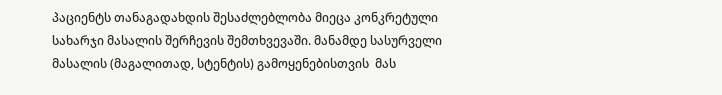პაციენტს თანაგადახდის შესაძლებლობა მიეცა კონკრეტული სახარჯი მასალის შერჩევის შემთხვევაში. მანამდე სასურველი მასალის (მაგალითად, სტენტის) გამოყენებისთვის  მას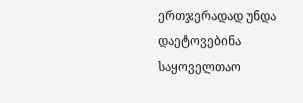ერთჯერადად უნდა დაეტოვებინა საყოველთაო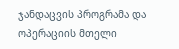ჯანდაცვის პროგრამა და ოპერაციის მთელი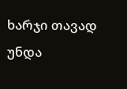ხარჯი თავად უნდა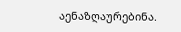აენაზღაურებინა.